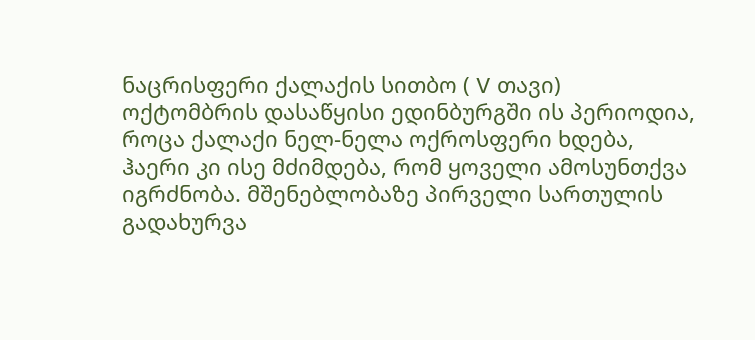ნაცრისფერი ქალაქის სითბო ( V თავი)
ოქტომბრის დასაწყისი ედინბურგში ის პერიოდია, როცა ქალაქი ნელ-ნელა ოქროსფერი ხდება, ჰაერი კი ისე მძიმდება, რომ ყოველი ამოსუნთქვა იგრძნობა. მშენებლობაზე პირველი სართულის გადახურვა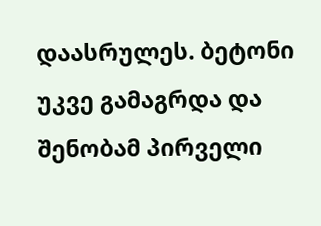დაასრულეს. ბეტონი უკვე გამაგრდა და შენობამ პირველი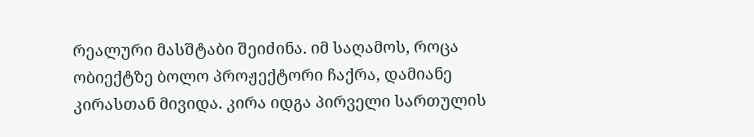რეალური მასშტაბი შეიძინა. იმ საღამოს, როცა ობიექტზე ბოლო პროჟექტორი ჩაქრა, დამიანე კირასთან მივიდა. კირა იდგა პირველი სართულის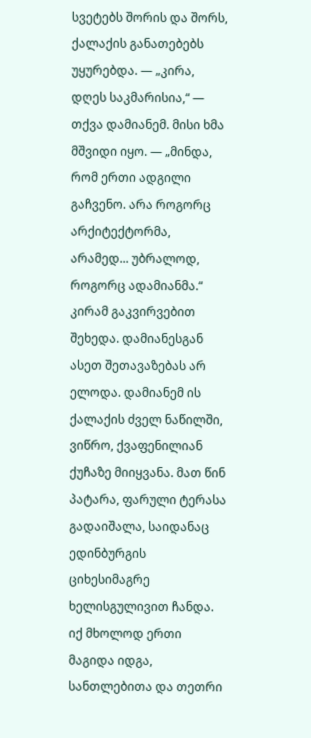სვეტებს შორის და შორს, ქალაქის განათებებს უყურებდა. — „კირა, დღეს საკმარისია,“ — თქვა დამიანემ. მისი ხმა მშვიდი იყო. — „მინდა, რომ ერთი ადგილი გაჩვენო. არა როგორც არქიტექტორმა, არამედ... უბრალოდ, როგორც ადამიანმა.“ კირამ გაკვირვებით შეხედა. დამიანესგან ასეთ შეთავაზებას არ ელოდა. დამიანემ ის ქალაქის ძველ ნაწილში, ვიწრო, ქვაფენილიან ქუჩაზე მიიყვანა. მათ წინ პატარა, ფარული ტერასა გადაიშალა, საიდანაც ედინბურგის ციხესიმაგრე ხელისგულივით ჩანდა. იქ მხოლოდ ერთი მაგიდა იდგა, სანთლებითა და თეთრი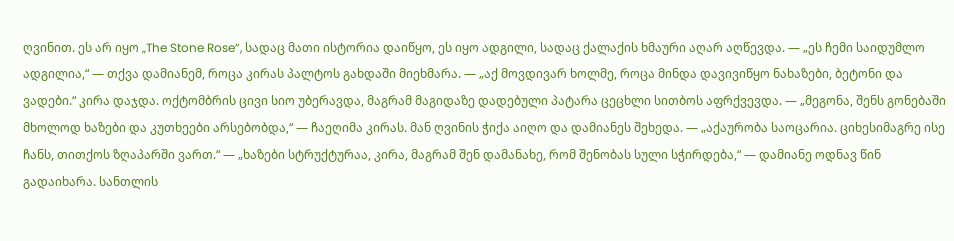ღვინით. ეს არ იყო „The Stone Rose“, სადაც მათი ისტორია დაიწყო, ეს იყო ადგილი, სადაც ქალაქის ხმაური აღარ აღწევდა. — „ეს ჩემი საიდუმლო ადგილია,“ — თქვა დამიანემ, როცა კირას პალტოს გახდაში მიეხმარა. — „აქ მოვდივარ ხოლმე, როცა მინდა დავივიწყო ნახაზები, ბეტონი და ვადები.“ კირა დაჯდა. ოქტომბრის ცივი სიო უბერავდა, მაგრამ მაგიდაზე დადებული პატარა ცეცხლი სითბოს აფრქვევდა. — „მეგონა, შენს გონებაში მხოლოდ ხაზები და კუთხეები არსებობდა,“ — ჩაეღიმა კირას. მან ღვინის ჭიქა აიღო და დამიანეს შეხედა. — „აქაურობა საოცარია. ციხესიმაგრე ისე ჩანს, თითქოს ზღაპარში ვართ.“ — „ხაზები სტრუქტურაა, კირა, მაგრამ შენ დამანახე, რომ შენობას სული სჭირდება,“ — დამიანე ოდნავ წინ გადაიხარა. სანთლის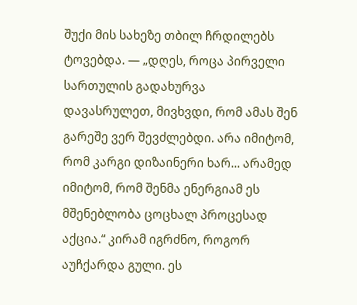შუქი მის სახეზე თბილ ჩრდილებს ტოვებდა. — „დღეს, როცა პირველი სართულის გადახურვა დავასრულეთ, მივხვდი, რომ ამას შენ გარეშე ვერ შევძლებდი. არა იმიტომ, რომ კარგი დიზაინერი ხარ... არამედ იმიტომ, რომ შენმა ენერგიამ ეს მშენებლობა ცოცხალ პროცესად აქცია.“ კირამ იგრძნო, როგორ აუჩქარდა გული. ეს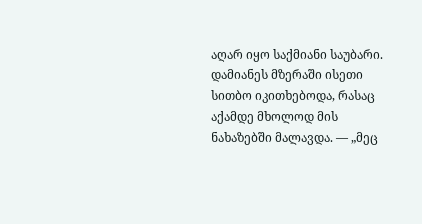აღარ იყო საქმიანი საუბარი. დამიანეს მზერაში ისეთი სითბო იკითხებოდა, რასაც აქამდე მხოლოდ მის ნახაზებში მალავდა. — „მეც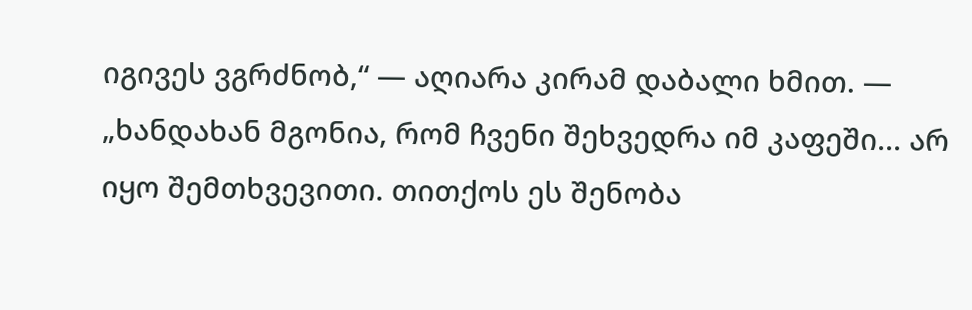იგივეს ვგრძნობ,“ — აღიარა კირამ დაბალი ხმით. — „ხანდახან მგონია, რომ ჩვენი შეხვედრა იმ კაფეში... არ იყო შემთხვევითი. თითქოს ეს შენობა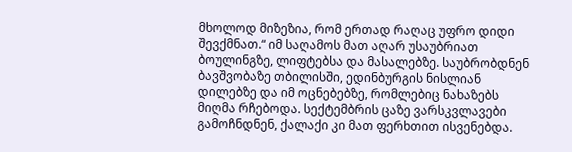მხოლოდ მიზეზია, რომ ერთად რაღაც უფრო დიდი შევქმნათ.“ იმ საღამოს მათ აღარ უსაუბრიათ ბოულინგზე, ლიფტებსა და მასალებზე. საუბრობდნენ ბავშვობაზე თბილისში, ედინბურგის ნისლიან დილებზე და იმ ოცნებებზე, რომლებიც ნახაზებს მიღმა რჩებოდა. სექტემბრის ცაზე ვარსკვლავები გამოჩნდნენ, ქალაქი კი მათ ფერხთით ისვენებდა.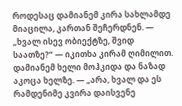როდესაც დამიანემ კირა სახლამდე მიაცილა, კართან შეჩერდნენ. — „ხვალ ისევ ობიექტზე, შვიდ საათზე?“ — იკითხა კირამ ღიმილით. დამიანემ ხელი მოჰკიდა და ნაზად აკოცა ხელზე. — „არა, ხვალ და ეს რამდენიმე კვირა დაისვენე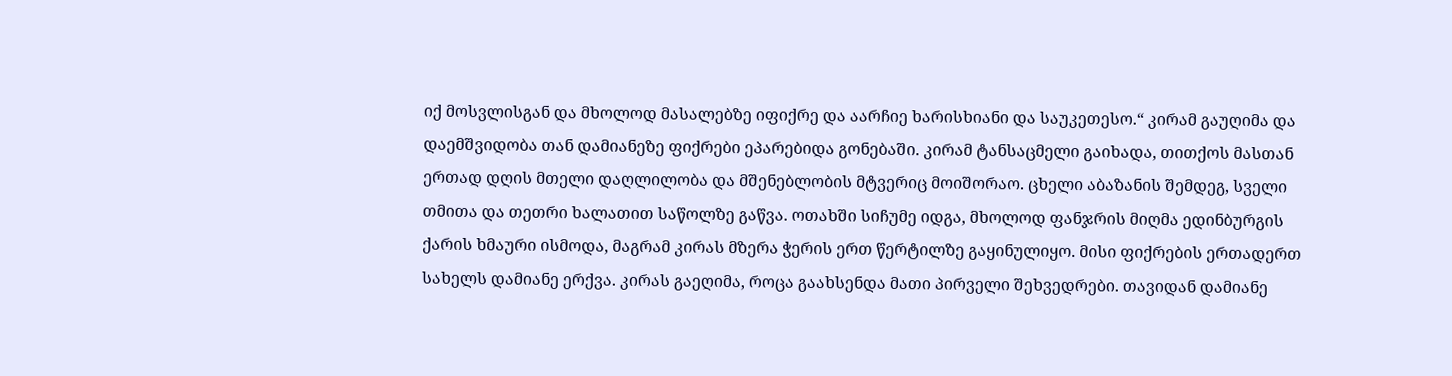იქ მოსვლისგან და მხოლოდ მასალებზე იფიქრე და აარჩიე ხარისხიანი და საუკეთესო.“ კირამ გაუღიმა და დაემშვიდობა თან დამიანეზე ფიქრები ეპარებიდა გონებაში. კირამ ტანსაცმელი გაიხადა, თითქოს მასთან ერთად დღის მთელი დაღლილობა და მშენებლობის მტვერიც მოიშორაო. ცხელი აბაზანის შემდეგ, სველი თმითა და თეთრი ხალათით საწოლზე გაწვა. ოთახში სიჩუმე იდგა, მხოლოდ ფანჯრის მიღმა ედინბურგის ქარის ხმაური ისმოდა, მაგრამ კირას მზერა ჭერის ერთ წერტილზე გაყინულიყო. მისი ფიქრების ერთადერთ სახელს დამიანე ერქვა. კირას გაეღიმა, როცა გაახსენდა მათი პირველი შეხვედრები. თავიდან დამიანე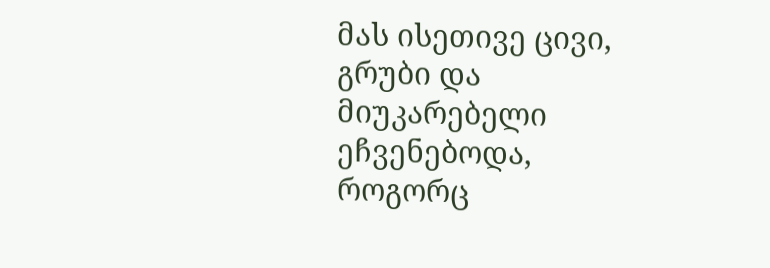მას ისეთივე ცივი, გრუბი და მიუკარებელი ეჩვენებოდა, როგორც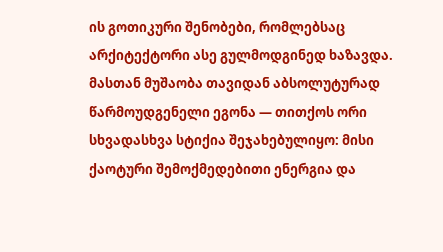ის გოთიკური შენობები, რომლებსაც არქიტექტორი ასე გულმოდგინედ ხაზავდა. მასთან მუშაობა თავიდან აბსოლუტურად წარმოუდგენელი ეგონა — თითქოს ორი სხვადასხვა სტიქია შეჯახებულიყო: მისი ქაოტური შემოქმედებითი ენერგია და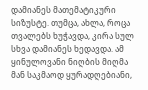დამიანეს მათემატიკური სიზუსტე. თუმცა, ახლა, როცა თვალებს ხუჭავდა, კირა სულ სხვა დამიანეს ხედავდა. ამ ყინულოვანი ნიღბის მიღმა მან საკმაოდ ყურადღებიანი,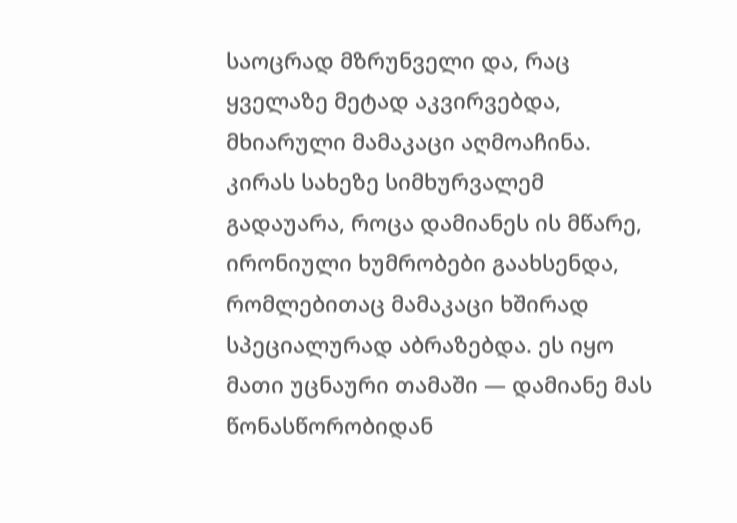საოცრად მზრუნველი და, რაც ყველაზე მეტად აკვირვებდა, მხიარული მამაკაცი აღმოაჩინა. კირას სახეზე სიმხურვალემ გადაუარა, როცა დამიანეს ის მწარე, ირონიული ხუმრობები გაახსენდა, რომლებითაც მამაკაცი ხშირად სპეციალურად აბრაზებდა. ეს იყო მათი უცნაური თამაში — დამიანე მას წონასწორობიდან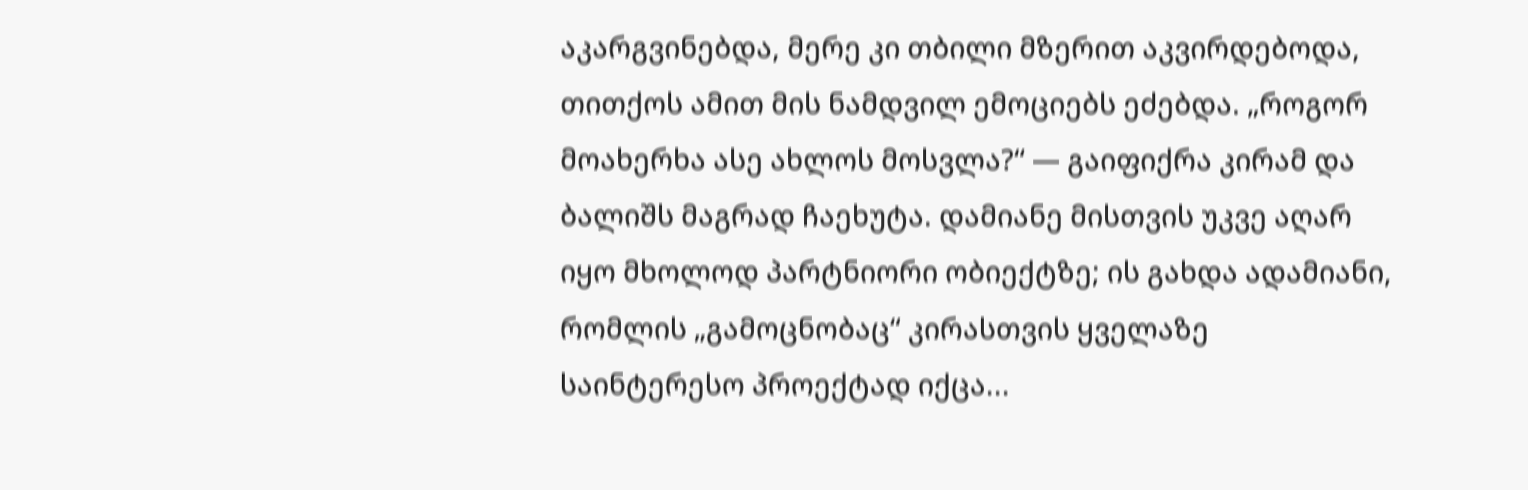აკარგვინებდა, მერე კი თბილი მზერით აკვირდებოდა, თითქოს ამით მის ნამდვილ ემოციებს ეძებდა. „როგორ მოახერხა ასე ახლოს მოსვლა?“ — გაიფიქრა კირამ და ბალიშს მაგრად ჩაეხუტა. დამიანე მისთვის უკვე აღარ იყო მხოლოდ პარტნიორი ობიექტზე; ის გახდა ადამიანი, რომლის „გამოცნობაც“ კირასთვის ყველაზე საინტერესო პროექტად იქცა...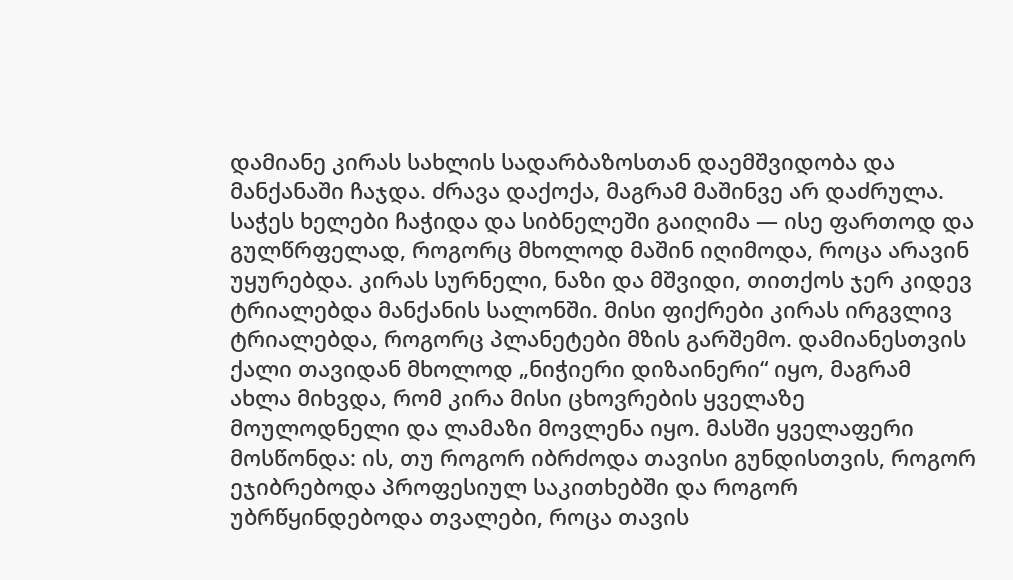დამიანე კირას სახლის სადარბაზოსთან დაემშვიდობა და მანქანაში ჩაჯდა. ძრავა დაქოქა, მაგრამ მაშინვე არ დაძრულა. საჭეს ხელები ჩაჭიდა და სიბნელეში გაიღიმა — ისე ფართოდ და გულწრფელად, როგორც მხოლოდ მაშინ იღიმოდა, როცა არავინ უყურებდა. კირას სურნელი, ნაზი და მშვიდი, თითქოს ჯერ კიდევ ტრიალებდა მანქანის სალონში. მისი ფიქრები კირას ირგვლივ ტრიალებდა, როგორც პლანეტები მზის გარშემო. დამიანესთვის ქალი თავიდან მხოლოდ „ნიჭიერი დიზაინერი“ იყო, მაგრამ ახლა მიხვდა, რომ კირა მისი ცხოვრების ყველაზე მოულოდნელი და ლამაზი მოვლენა იყო. მასში ყველაფერი მოსწონდა: ის, თუ როგორ იბრძოდა თავისი გუნდისთვის, როგორ ეჯიბრებოდა პროფესიულ საკითხებში და როგორ უბრწყინდებოდა თვალები, როცა თავის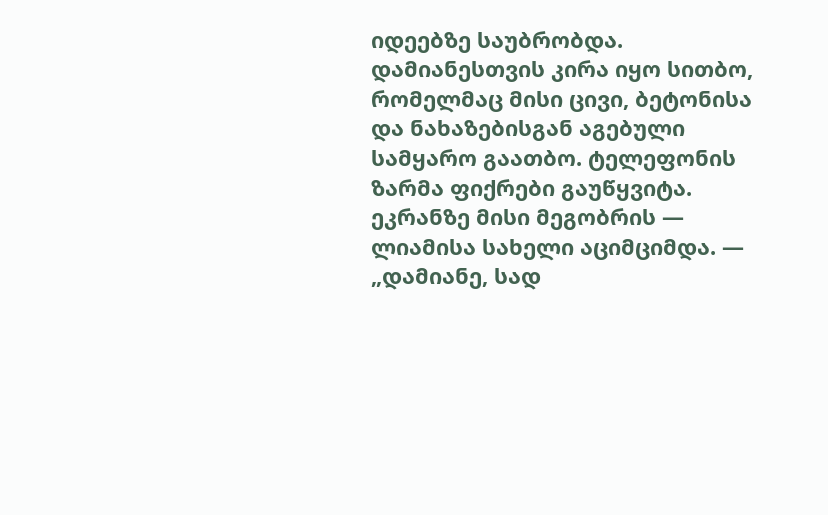იდეებზე საუბრობდა. დამიანესთვის კირა იყო სითბო, რომელმაც მისი ცივი, ბეტონისა და ნახაზებისგან აგებული სამყარო გაათბო. ტელეფონის ზარმა ფიქრები გაუწყვიტა. ეკრანზე მისი მეგობრის — ლიამისა სახელი აციმციმდა. — „დამიანე, სად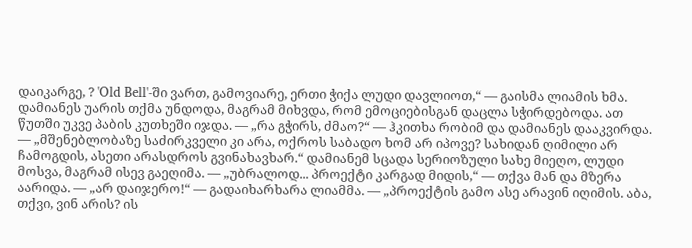დაიკარგე, ? 'Old Bell'-ში ვართ, გამოვიარე, ერთი ჭიქა ლუდი დავლიოთ,“ — გაისმა ლიამის ხმა. დამიანეს უარის თქმა უნდოდა, მაგრამ მიხვდა, რომ ემოციებისგან დაცლა სჭირდებოდა. ათ წუთში უკვე პაბის კუთხეში იჯდა. — „რა გჭირს, ძმაო?“ — ჰკითხა რობიმ და დამიანეს დააკვირდა. — „მშენებლობაზე საძირკველი კი არა, ოქროს საბადო ხომ არ იპოვე? სახიდან ღიმილი არ ჩამოგდის, ასეთი არასდროს გვინახავხარ.“ დამიანემ სცადა სერიოზული სახე მიეღო, ლუდი მოსვა, მაგრამ ისევ გაეღიმა. — „უბრალოდ... პროექტი კარგად მიდის,“ — თქვა მან და მზერა აარიდა. — „არ დაიჯერო!“ — გადაიხარხარა ლიამმა. — „პროექტის გამო ასე არავინ იღიმის. აბა, თქვი, ვინ არის? ის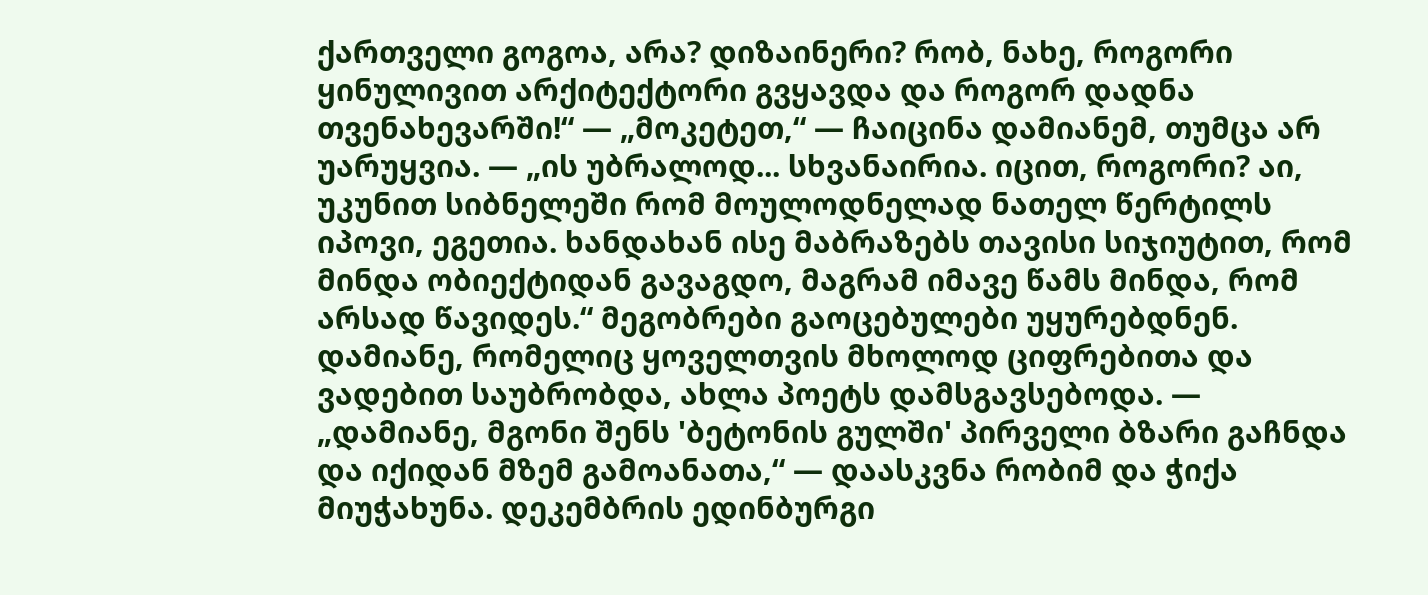ქართველი გოგოა, არა? დიზაინერი? რობ, ნახე, როგორი ყინულივით არქიტექტორი გვყავდა და როგორ დადნა თვენახევარში!“ — „მოკეტეთ,“ — ჩაიცინა დამიანემ, თუმცა არ უარუყვია. — „ის უბრალოდ... სხვანაირია. იცით, როგორი? აი, უკუნით სიბნელეში რომ მოულოდნელად ნათელ წერტილს იპოვი, ეგეთია. ხანდახან ისე მაბრაზებს თავისი სიჯიუტით, რომ მინდა ობიექტიდან გავაგდო, მაგრამ იმავე წამს მინდა, რომ არსად წავიდეს.“ მეგობრები გაოცებულები უყურებდნენ. დამიანე, რომელიც ყოველთვის მხოლოდ ციფრებითა და ვადებით საუბრობდა, ახლა პოეტს დამსგავსებოდა. — „დამიანე, მგონი შენს 'ბეტონის გულში' პირველი ბზარი გაჩნდა და იქიდან მზემ გამოანათა,“ — დაასკვნა რობიმ და ჭიქა მიუჭახუნა. დეკემბრის ედინბურგი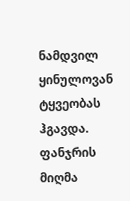ნამდვილ ყინულოვან ტყვეობას ჰგავდა. ფანჯრის მიღმა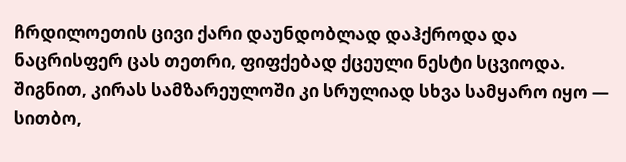ჩრდილოეთის ცივი ქარი დაუნდობლად დაჰქროდა და ნაცრისფერ ცას თეთრი, ფიფქებად ქცეული ნესტი სცვიოდა. შიგნით, კირას სამზარეულოში კი სრულიად სხვა სამყარო იყო — სითბო,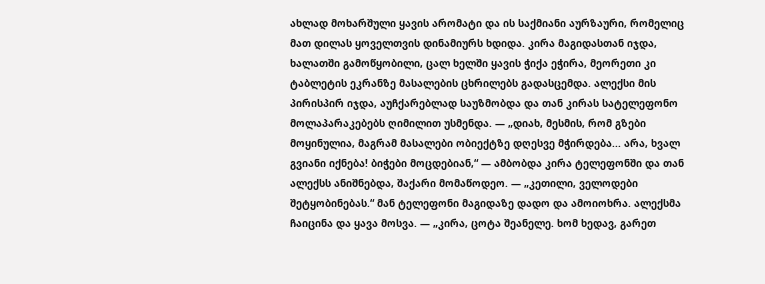ახლად მოხარშული ყავის არომატი და ის საქმიანი აურზაური, რომელიც მათ დილას ყოველთვის დინამიურს ხდიდა. კირა მაგიდასთან იჯდა, ხალათში გამოწყობილი, ცალ ხელში ყავის ჭიქა ეჭირა, მეორეთი კი ტაბლეტის ეკრანზე მასალების ცხრილებს გადასცემდა. ალექსი მის პირისპირ იჯდა, აუჩქარებლად საუზმობდა და თან კირას სატელეფონო მოლაპარაკებებს ღიმილით უსმენდა. — „დიახ, მესმის, რომ გზები მოყინულია, მაგრამ მასალები ობიექტზე დღესვე მჭირდება... არა, ხვალ გვიანი იქნება! ბიჭები მოცდებიან,“ — ამბობდა კირა ტელეფონში და თან ალექსს ანიშნებდა, შაქარი მომაწოდეო. — „კეთილი, ველოდები შეტყობინებას.“ მან ტელეფონი მაგიდაზე დადო და ამოიოხრა. ალექსმა ჩაიცინა და ყავა მოსვა. — „კირა, ცოტა შეანელე. ხომ ხედავ, გარეთ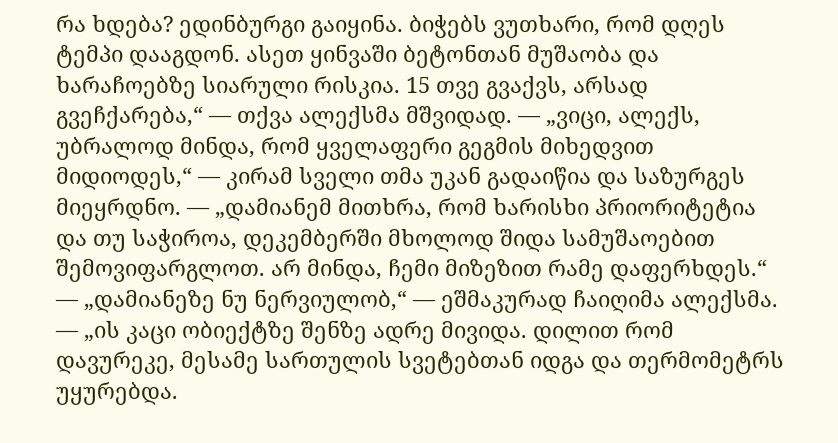რა ხდება? ედინბურგი გაიყინა. ბიჭებს ვუთხარი, რომ დღეს ტემპი დააგდონ. ასეთ ყინვაში ბეტონთან მუშაობა და ხარაჩოებზე სიარული რისკია. 15 თვე გვაქვს, არსად გვეჩქარება,“ — თქვა ალექსმა მშვიდად. — „ვიცი, ალექს, უბრალოდ მინდა, რომ ყველაფერი გეგმის მიხედვით მიდიოდეს,“ — კირამ სველი თმა უკან გადაიწია და საზურგეს მიეყრდნო. — „დამიანემ მითხრა, რომ ხარისხი პრიორიტეტია და თუ საჭიროა, დეკემბერში მხოლოდ შიდა სამუშაოებით შემოვიფარგლოთ. არ მინდა, ჩემი მიზეზით რამე დაფერხდეს.“ — „დამიანეზე ნუ ნერვიულობ,“ — ეშმაკურად ჩაიღიმა ალექსმა. — „ის კაცი ობიექტზე შენზე ადრე მივიდა. დილით რომ დავურეკე, მესამე სართულის სვეტებთან იდგა და თერმომეტრს უყურებდა.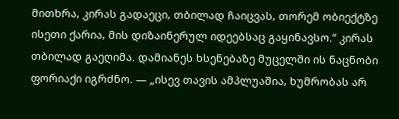მითხრა, კირას გადაეცი, თბილად ჩაიცვას, თორემ ობიექტზე ისეთი ქარია, მის დიზაინერულ იდეებსაც გაყინავსო.“ კირას თბილად გაეღიმა. დამიანეს ხსენებაზე მუცელში ის ნაცნობი ფორიაქი იგრძნო. — „ისევ თავის ამპლუაშია, ხუმრობას არ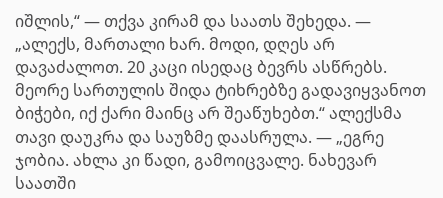იშლის,“ — თქვა კირამ და საათს შეხედა. — „ალექს, მართალი ხარ. მოდი, დღეს არ დავაძალოთ. 20 კაცი ისედაც ბევრს ასწრებს. მეორე სართულის შიდა ტიხრებზე გადავიყვანოთ ბიჭები, იქ ქარი მაინც არ შეაწუხებთ.“ ალექსმა თავი დაუკრა და საუზმე დაასრულა. — „ეგრე ჯობია. ახლა კი წადი, გამოიცვალე. ნახევარ საათში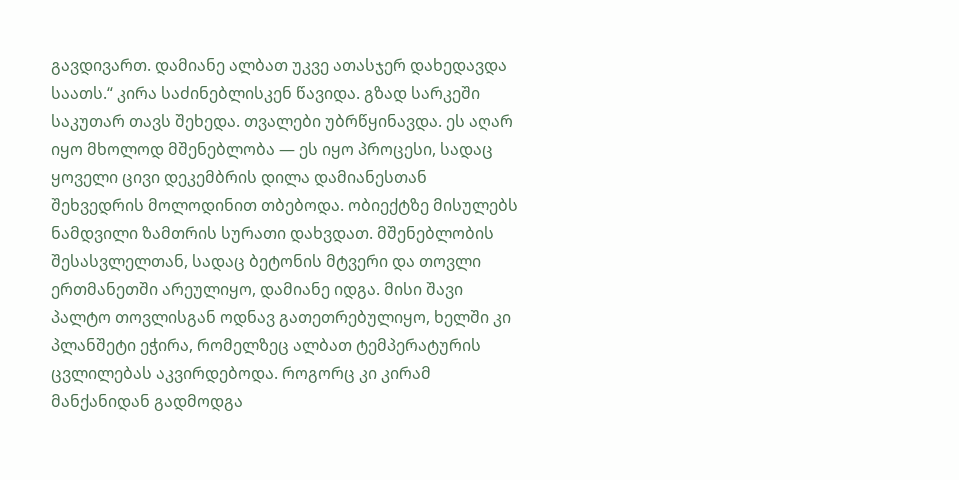გავდივართ. დამიანე ალბათ უკვე ათასჯერ დახედავდა საათს.“ კირა საძინებლისკენ წავიდა. გზად სარკეში საკუთარ თავს შეხედა. თვალები უბრწყინავდა. ეს აღარ იყო მხოლოდ მშენებლობა — ეს იყო პროცესი, სადაც ყოველი ცივი დეკემბრის დილა დამიანესთან შეხვედრის მოლოდინით თბებოდა. ობიექტზე მისულებს ნამდვილი ზამთრის სურათი დახვდათ. მშენებლობის შესასვლელთან, სადაც ბეტონის მტვერი და თოვლი ერთმანეთში არეულიყო, დამიანე იდგა. მისი შავი პალტო თოვლისგან ოდნავ გათეთრებულიყო, ხელში კი პლანშეტი ეჭირა, რომელზეც ალბათ ტემპერატურის ცვლილებას აკვირდებოდა. როგორც კი კირამ მანქანიდან გადმოდგა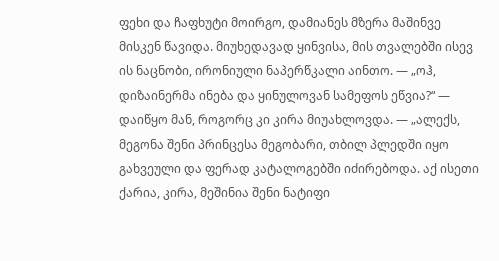ფეხი და ჩაფხუტი მოირგო, დამიანეს მზერა მაშინვე მისკენ წავიდა. მიუხედავად ყინვისა, მის თვალებში ისევ ის ნაცნობი, ირონიული ნაპერწკალი აინთო. — „ოჰ, დიზაინერმა ინება და ყინულოვან სამეფოს ეწვია?“ — დაიწყო მან, როგორც კი კირა მიუახლოვდა. — „ალექს, მეგონა შენი პრინცესა მეგობარი, თბილ პლედში იყო გახვეული და ფერად კატალოგებში იძირებოდა. აქ ისეთი ქარია, კირა, მეშინია შენი ნატიფი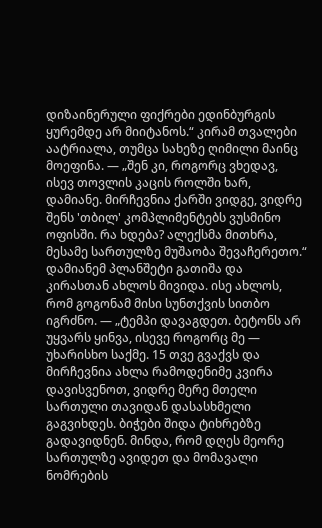დიზაინერული ფიქრები ედინბურგის ყურემდე არ მიიტანოს.“ კირამ თვალები აატრიალა, თუმცა სახეზე ღიმილი მაინც მოეფინა. — „შენ კი, როგორც ვხედავ, ისევ თოვლის კაცის როლში ხარ, დამიანე. მირჩევნია ქარში ვიდგე, ვიდრე შენს 'თბილ' კომპლიმენტებს ვუსმინო ოფისში. რა ხდება? ალექსმა მითხრა, მესამე სართულზე მუშაობა შევაჩერეთო.“ დამიანემ პლანშეტი გათიშა და კირასთან ახლოს მივიდა. ისე ახლოს, რომ გოგონამ მისი სუნთქვის სითბო იგრძნო. — „ტემპი დავაგდეთ. ბეტონს არ უყვარს ყინვა, ისევე როგორც მე — უხარისხო საქმე. 15 თვე გვაქვს და მირჩევნია ახლა რამოდენიმე კვირა დავისვენოთ, ვიდრე მერე მთელი სართული თავიდან დასასხმელი გაგვიხდეს. ბიჭები შიდა ტიხრებზე გადავიდნენ. მინდა, რომ დღეს მეორე სართულზე ავიდეთ და მომავალი ნომრების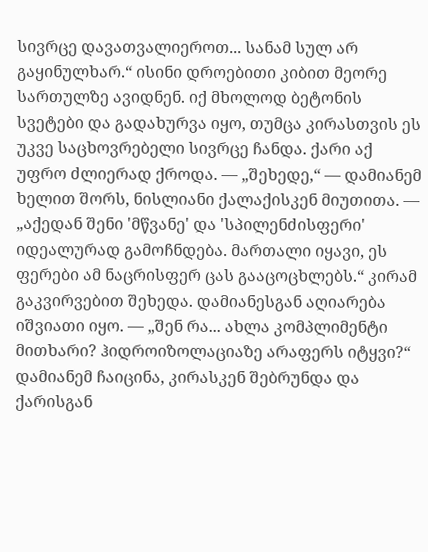სივრცე დავათვალიეროთ... სანამ სულ არ გაყინულხარ.“ ისინი დროებითი კიბით მეორე სართულზე ავიდნენ. იქ მხოლოდ ბეტონის სვეტები და გადახურვა იყო, თუმცა კირასთვის ეს უკვე საცხოვრებელი სივრცე ჩანდა. ქარი აქ უფრო ძლიერად ქროდა. — „შეხედე,“ — დამიანემ ხელით შორს, ნისლიანი ქალაქისკენ მიუთითა. — „აქედან შენი 'მწვანე' და 'სპილენძისფერი' იდეალურად გამოჩნდება. მართალი იყავი, ეს ფერები ამ ნაცრისფერ ცას გააცოცხლებს.“ კირამ გაკვირვებით შეხედა. დამიანესგან აღიარება იშვიათი იყო. — „შენ რა... ახლა კომპლიმენტი მითხარი? ჰიდროიზოლაციაზე არაფერს იტყვი?“ დამიანემ ჩაიცინა, კირასკენ შებრუნდა და ქარისგან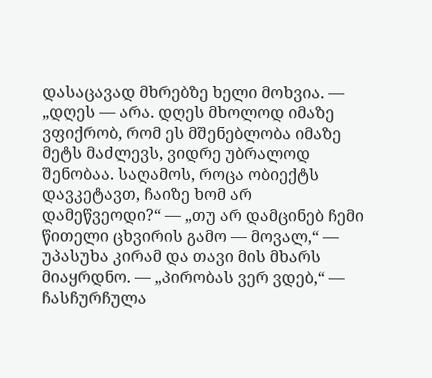დასაცავად მხრებზე ხელი მოხვია. — „დღეს — არა. დღეს მხოლოდ იმაზე ვფიქრობ, რომ ეს მშენებლობა იმაზე მეტს მაძლევს, ვიდრე უბრალოდ შენობაა. საღამოს, როცა ობიექტს დავკეტავთ, ჩაიზე ხომ არ დამეწვეოდი?“ — „თუ არ დამცინებ ჩემი წითელი ცხვირის გამო — მოვალ,“ — უპასუხა კირამ და თავი მის მხარს მიაყრდნო. — „პირობას ვერ ვდებ,“ — ჩასჩურჩულა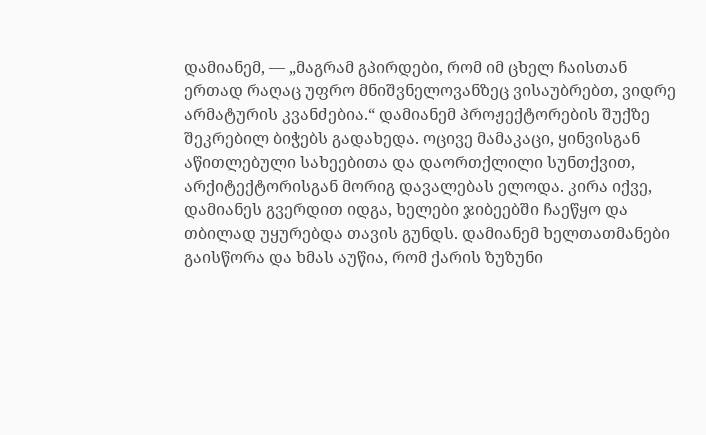დამიანემ, — „მაგრამ გპირდები, რომ იმ ცხელ ჩაისთან ერთად რაღაც უფრო მნიშვნელოვანზეც ვისაუბრებთ, ვიდრე არმატურის კვანძებია.“ დამიანემ პროჟექტორების შუქზე შეკრებილ ბიჭებს გადახედა. ოცივე მამაკაცი, ყინვისგან აწითლებული სახეებითა და დაორთქლილი სუნთქვით, არქიტექტორისგან მორიგ დავალებას ელოდა. კირა იქვე, დამიანეს გვერდით იდგა, ხელები ჯიბეებში ჩაეწყო და თბილად უყურებდა თავის გუნდს. დამიანემ ხელთათმანები გაისწორა და ხმას აუწია, რომ ქარის ზუზუნი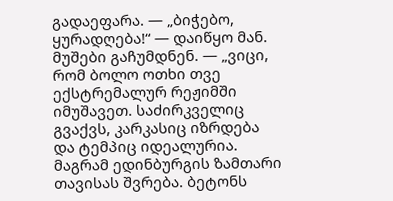გადაეფარა. — „ბიჭებო, ყურადღება!“ — დაიწყო მან. მუშები გაჩუმდნენ. — „ვიცი, რომ ბოლო ოთხი თვე ექსტრემალურ რეჟიმში იმუშავეთ. საძირკველიც გვაქვს, კარკასიც იზრდება და ტემპიც იდეალურია. მაგრამ ედინბურგის ზამთარი თავისას შვრება. ბეტონს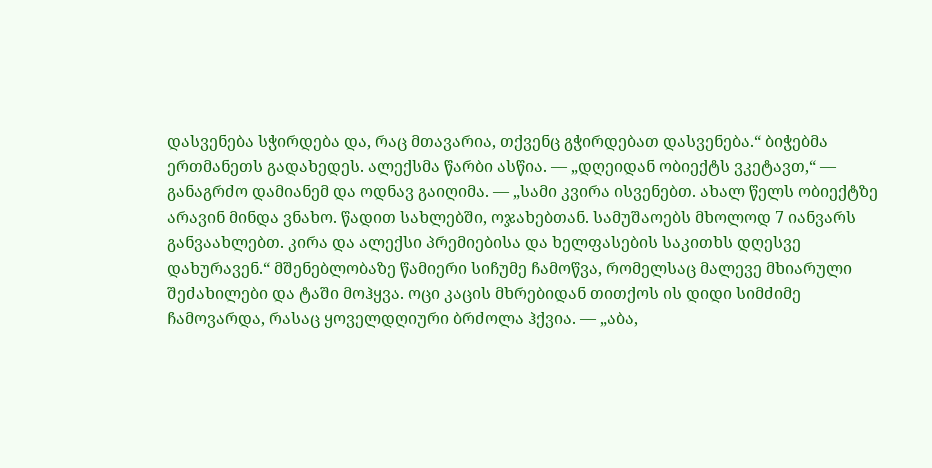დასვენება სჭირდება და, რაც მთავარია, თქვენც გჭირდებათ დასვენება.“ ბიჭებმა ერთმანეთს გადახედეს. ალექსმა წარბი ასწია. — „დღეიდან ობიექტს ვკეტავთ,“ — განაგრძო დამიანემ და ოდნავ გაიღიმა. — „სამი კვირა ისვენებთ. ახალ წელს ობიექტზე არავინ მინდა ვნახო. წადით სახლებში, ოჯახებთან. სამუშაოებს მხოლოდ 7 იანვარს განვაახლებთ. კირა და ალექსი პრემიებისა და ხელფასების საკითხს დღესვე დახურავენ.“ მშენებლობაზე წამიერი სიჩუმე ჩამოწვა, რომელსაც მალევე მხიარული შეძახილები და ტაში მოჰყვა. ოცი კაცის მხრებიდან თითქოს ის დიდი სიმძიმე ჩამოვარდა, რასაც ყოველდღიური ბრძოლა ჰქვია. — „აბა,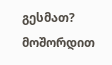გესმათ? მოშორდით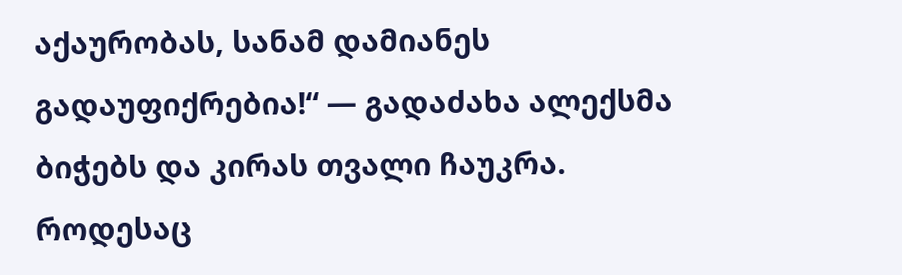აქაურობას, სანამ დამიანეს გადაუფიქრებია!“ — გადაძახა ალექსმა ბიჭებს და კირას თვალი ჩაუკრა. როდესაც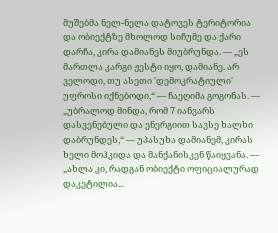მუშებმა ნელ-ნელა დატოვეს ტერიტორია და ობიექტზე მხოლოდ სიჩუმე და ქარი დარჩა, კირა დამიანეს მიუბრუნდა. — „ეს მართლა კარგი ჟესტი იყო, დამიანე. არ ველოდი, თუ ასეთი 'დემოკრატიული' უფროსი იქნებოდი,“ — ჩაეღიმა გოგონას. — „უბრალოდ მინდა, რომ 7 იანვარს დასვენებული და ენერგიით სავსე ხალხი დაბრუნდეს,“ — უპასუხა დამიანემ, კირას ხელი მოჰკიდა და მანქანისკენ წაიყვანა. — „ახლა კი, რადგან ობიექტი ოფიციალურად დაკეტილია...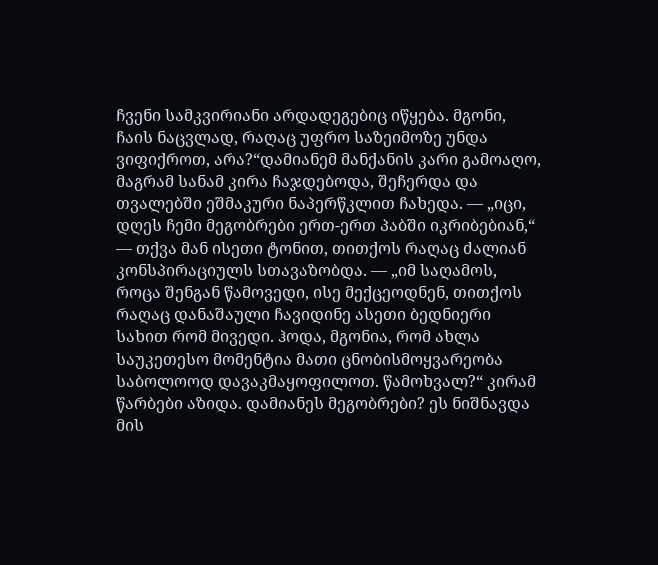ჩვენი სამკვირიანი არდადეგებიც იწყება. მგონი, ჩაის ნაცვლად, რაღაც უფრო საზეიმოზე უნდა ვიფიქროთ, არა?“დამიანემ მანქანის კარი გამოაღო, მაგრამ სანამ კირა ჩაჯდებოდა, შეჩერდა და თვალებში ეშმაკური ნაპერწკლით ჩახედა. — „იცი, დღეს ჩემი მეგობრები ერთ-ერთ პაბში იკრიბებიან,“ — თქვა მან ისეთი ტონით, თითქოს რაღაც ძალიან კონსპირაციულს სთავაზობდა. — „იმ საღამოს, როცა შენგან წამოვედი, ისე მექცეოდნენ, თითქოს რაღაც დანაშაული ჩავიდინე ასეთი ბედნიერი სახით რომ მივედი. ჰოდა, მგონია, რომ ახლა საუკეთესო მომენტია მათი ცნობისმოყვარეობა საბოლოოდ დავაკმაყოფილოთ. წამოხვალ?“ კირამ წარბები აზიდა. დამიანეს მეგობრები? ეს ნიშნავდა მის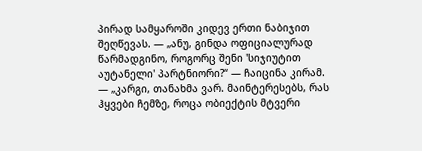პირად სამყაროში კიდევ ერთი ნაბიჯით შეღწევას. — „ანუ, გინდა ოფიციალურად წარმადგინო, როგორც შენი 'სიჯიუტით აუტანელი' პარტნიორი?“ — ჩაიცინა კირამ. — „კარგი, თანახმა ვარ. მაინტერესებს, რას ჰყვები ჩემზე, როცა ობიექტის მტვერი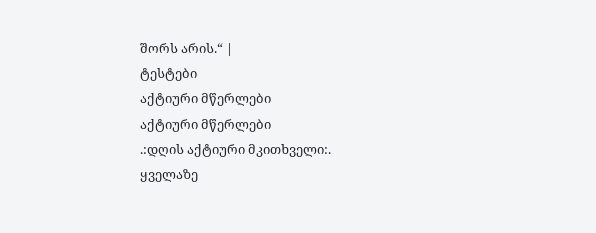შორს არის.“ |
ტესტები
აქტიური მწერლები
აქტიური მწერლები
.:დღის აქტიური მკითხველი:.
ყველაზე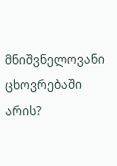მნიშვნელოვანი ცხოვრებაში არის?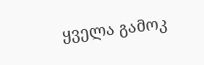ყველა გამოკ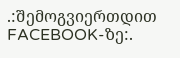.:შემოგვიერთდით FACEBOOK-ზე:.